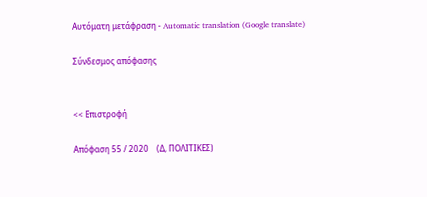Αυτόματη μετάφραση - Automatic translation (Google translate)

Σύνδεσμος απόφασης


<< Επιστροφή

Απόφαση 55 / 2020    (Δ, ΠΟΛΙΤΙΚΕΣ)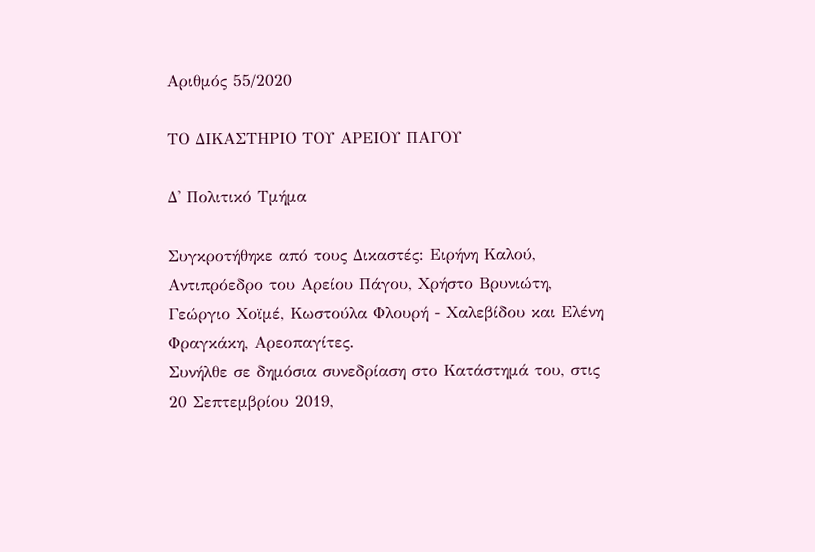Αριθμός 55/2020

ΤΟ ΔΙΚΑΣΤΗΡΙΟ ΤΟΥ ΑΡΕΙΟΥ ΠΑΓΟΥ

Δ' Πολιτικό Τμήμα

Συγκροτήθηκε από τους Δικαστές: Ειρήνη Καλού, Αντιπρόεδρο του Αρείου Πάγου, Χρήστο Βρυνιώτη, Γεώργιο Χοϊμέ, Κωστούλα Φλουρή - Χαλεβίδου και Ελένη Φραγκάκη, Αρεοπαγίτες.
Συνήλθε σε δημόσια συνεδρίαση στο Κατάστημά του, στις 20 Σεπτεμβρίου 2019,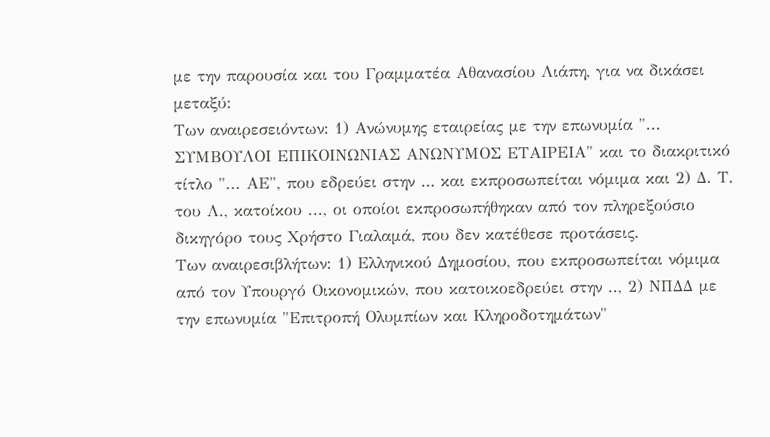με την παρουσία και του Γραμματέα Αθανασίου Λιάπη, για να δικάσει μεταξύ:
Των αναιρεσειόντων: 1) Ανώνυμης εταιρείας με την επωνυμία "... ΣΥΜΒΟΥΛΟΙ ΕΠΙΚΟΙΝΩΝΙΑΣ ΑΝΩΝΥΜΟΣ ΕΤΑΙΡΕΙΑ" και το διακριτικό τίτλο "... ΑΕ", που εδρεύει στην … και εκπροσωπείται νόμιμα και 2) Δ. Τ. του Λ., κατοίκου ..., οι οποίοι εκπροσωπήθηκαν από τον πληρεξούσιο δικηγόρο τους Χρήστο Γιαλαμά, που δεν κατέθεσε προτάσεις.
Των αναιρεσιβλήτων: 1) Ελληνικού Δημοσίου, που εκπροσωπείται νόμιμα από τον Υπουργό Οικονομικών, που κατοικοεδρεύει στην .., 2) ΝΠΔΔ με την επωνυμία "Επιτροπή Ολυμπίων και Κληροδοτημάτων"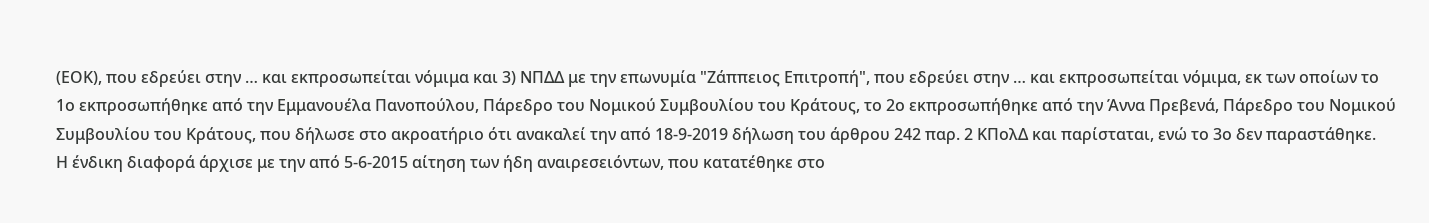(ΕΟΚ), που εδρεύει στην … και εκπροσωπείται νόμιμα και 3) ΝΠΔΔ με την επωνυμία "Ζάππειος Επιτροπή", που εδρεύει στην … και εκπροσωπείται νόμιμα, εκ των οποίων το 1ο εκπροσωπήθηκε από την Εμμανουέλα Πανοπούλου, Πάρεδρο του Νομικού Συμβουλίου του Κράτους, το 2ο εκπροσωπήθηκε από την Άννα Πρεβενά, Πάρεδρο του Νομικού Συμβουλίου του Κράτους, που δήλωσε στο ακροατήριο ότι ανακαλεί την από 18-9-2019 δήλωση του άρθρου 242 παρ. 2 ΚΠολΔ και παρίσταται, ενώ το 3ο δεν παραστάθηκε.
Η ένδικη διαφορά άρχισε με την από 5-6-2015 αίτηση των ήδη αναιρεσειόντων, που κατατέθηκε στο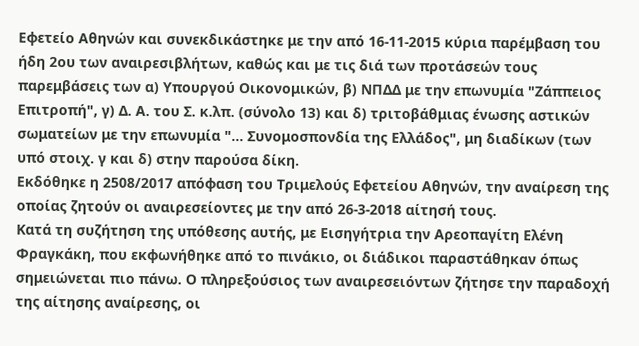Εφετείο Αθηνών και συνεκδικάστηκε με την από 16-11-2015 κύρια παρέμβαση του ήδη 2ου των αναιρεσιβλήτων, καθώς και με τις διά των προτάσεών τους παρεμβάσεις των α) Υπουργού Οικονομικών, β) ΝΠΔΔ με την επωνυμία "Ζάππειος Επιτροπή", γ) Δ. Α. του Σ. κ.λπ. (σύνολο 13) και δ) τριτοβάθμιας ένωσης αστικών σωματείων με την επωνυμία "... Συνομοσπονδία της Ελλάδος", μη διαδίκων (των υπό στοιχ. γ και δ) στην παρούσα δίκη.
Εκδόθηκε η 2508/2017 απόφαση του Τριμελούς Εφετείου Αθηνών, την αναίρεση της οποίας ζητούν οι αναιρεσείοντες με την από 26-3-2018 αίτησή τους.
Κατά τη συζήτηση της υπόθεσης αυτής, με Εισηγήτρια την Αρεοπαγίτη Ελένη Φραγκάκη, που εκφωνήθηκε από το πινάκιο, οι διάδικοι παραστάθηκαν όπως σημειώνεται πιο πάνω. Ο πληρεξούσιος των αναιρεσειόντων ζήτησε την παραδοχή της αίτησης αναίρεσης, οι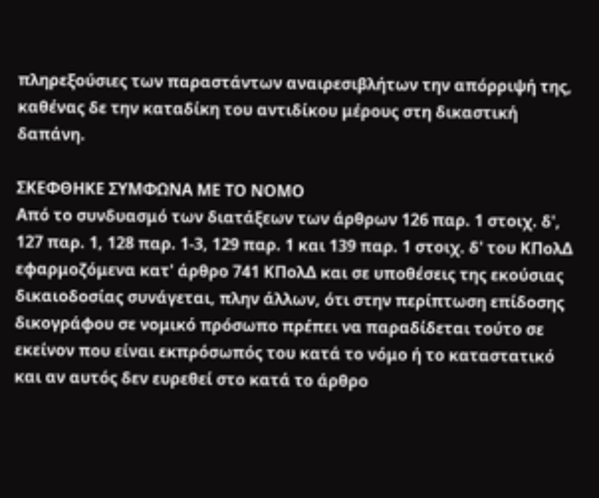πληρεξούσιες των παραστάντων αναιρεσιβλήτων την απόρριψή της, καθένας δε την καταδίκη του αντιδίκου μέρους στη δικαστική δαπάνη.

ΣΚΕΦΘΗΚΕ ΣΥΜΦΩΝΑ ΜΕ ΤΟ ΝΟΜΟ
Από το συνδυασμό των διατάξεων των άρθρων 126 παρ. 1 στοιχ. δ', 127 παρ. 1, 128 παρ. 1-3, 129 παρ. 1 και 139 παρ. 1 στοιχ. δ' του ΚΠολΔ εφαρμοζόμενα κατ' άρθρο 741 ΚΠολΔ και σε υποθέσεις της εκούσιας δικαιοδοσίας συνάγεται, πλην άλλων, ότι στην περίπτωση επίδοσης δικογράφου σε νομικό πρόσωπο πρέπει να παραδίδεται τούτο σε εκείνον που είναι εκπρόσωπός του κατά το νόμο ή το καταστατικό και αν αυτός δεν ευρεθεί στο κατά το άρθρο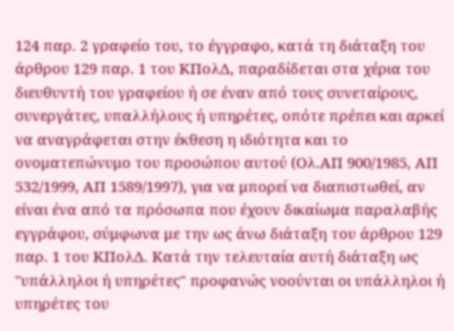124 παρ. 2 γραφείο του, το έγγραφο, κατά τη διάταξη του άρθρου 129 παρ. 1 του ΚΠολΔ, παραδίδεται στα χέρια του διευθυντή του γραφείου ή σε έναν από τους συνεταίρους, συνεργάτες, υπαλλήλους ή υπηρέτες, οπότε πρέπει και αρκεί να αναγράφεται στην έκθεση η ιδιότητα και το ονοματεπώνυμο του προσώπου αυτού (Ολ.ΑΠ 900/1985, ΑΠ 532/1999, ΑΠ 1589/1997), για να μπορεί να διαπιστωθεί, αν είναι ένα από τα πρόσωπα που έχουν δικαίωμα παραλαβής εγγράφου, σύμφωνα με την ως άνω διάταξη του άρθρου 129 παρ. 1 του ΚΠολΔ. Κατά την τελευταία αυτή διάταξη ως "υπάλληλοι ή υπηρέτες" προφανώς νοούνται οι υπάλληλοι ή υπηρέτες του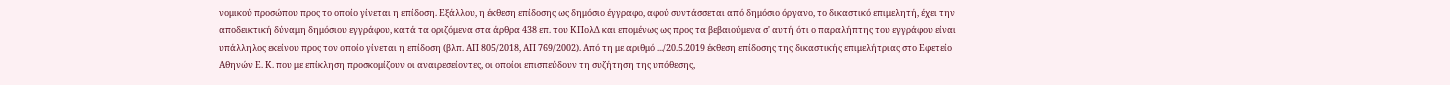νομικού προσώπου προς το οποίο γίνεται η επίδοση. Εξάλλου, η έκθεση επίδοσης ως δημόσιο έγγραφο, αφού συντάσσεται από δημόσιο όργανο, το δικαστικό επιμελητή, έχει την αποδεικτική δύναμη δημόσιου εγγράφου, κατά τα οριζόμενα στα άρθρα 438 επ. του ΚΠολΔ και επομένως ως προς τα βεβαιούμενα σ' αυτή ότι ο παραλήπτης του εγγράφου είναι υπάλληλος εκείνου προς τον οποίο γίνεται η επίδοση (βλπ. ΑΠ 805/2018, ΑΠ 769/2002). Από τη με αριθμό .../20.5.2019 έκθεση επίδοσης της δικαστικής επιμελήτριας στο Εφετείο Αθηνών Ε. Κ. που με επίκληση προσκομίζουν οι αναιρεσείοντες, οι οποίοι επισπεύδουν τη συζήτηση της υπόθεσης,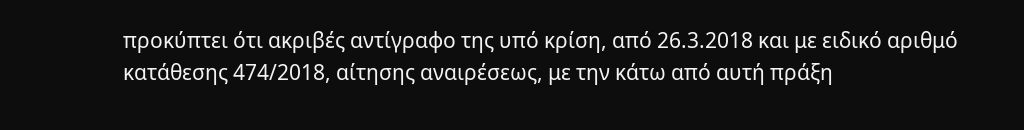προκύπτει ότι ακριβές αντίγραφο της υπό κρίση, από 26.3.2018 και με ειδικό αριθμό κατάθεσης 474/2018, αίτησης αναιρέσεως, με την κάτω από αυτή πράξη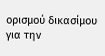ορισμού δικασίμου για την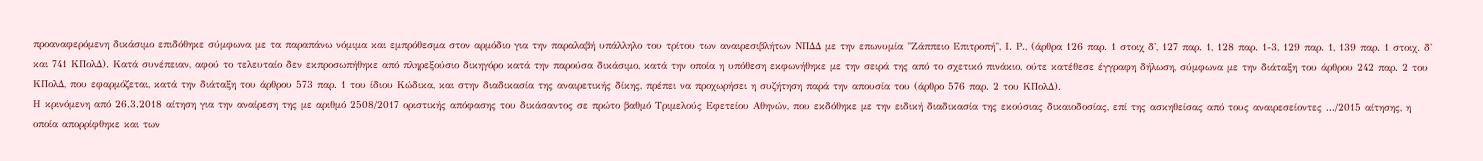προαναφερόμενη δικάσιμο επιδόθηκε σύμφωνα με τα παραπάνω νόμιμα και εμπρόθεσμα στον αρμόδιο για την παραλαβή υπάλληλο του τρίτου των αναιρεσιβλήτων ΝΠΔΔ με την επωνυμία "Ζάππειο Επιτροπή", Ι. Ρ., (άρθρα 126 παρ. 1 στοιχ δ', 127 παρ. 1, 128 παρ. 1-3, 129 παρ. 1, 139 παρ. 1 στοιχ. δ' και 741 ΚΠολΔ). Κατά συνέπειαν, αφού το τελευταίο δεν εκπροσωπήθηκε από πληρεξούσιο δικηγόρο κατά την παρούσα δικάσιμο, κατά την οποία η υπόθεση εκφωνήθηκε με την σειρά της από το σχετικό πινάκιο, ούτε κατέθεσε έγγραφη δήλωση, σύμφωνα με την διάταξη του άρθρου 242 παρ. 2 του ΚΠολΔ, που εφαρμόζεται, κατά την διάταξη του άρθρου 573 παρ. 1 του ίδιου Κώδικα, και στην διαδικασία της αναιρετικής δίκης, πρέπει να προχωρήσει η συζήτηση παρά την απουσία του (άρθρο 576 παρ. 2 του ΚΠολΔ).
Η κρινόμενη από 26.3.2018 αίτηση για την αναίρεση της με αριθμό 2508/2017 οριστικής απόφασης του δικάσαντος σε πρώτο βαθμό Τριμελούς Εφετείου Αθηνών, που εκδόθηκε με την ειδική διαδικασία της εκούσιας δικαιοδοσίας, επί της ασκηθείσας από τους αναιρεσείοντες .../2015 αίτησης, η οποία απορρίφθηκε και των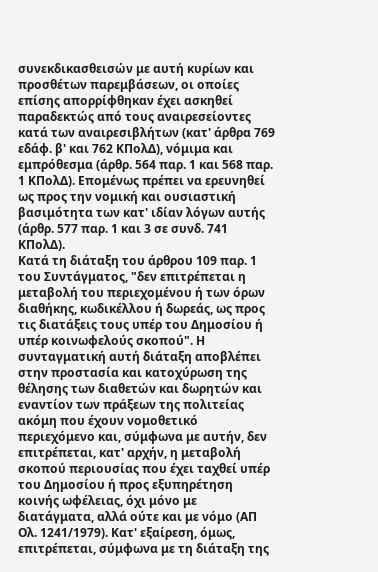συνεκδικασθεισών με αυτή κυρίων και προσθέτων παρεμβάσεων, οι οποίες επίσης απορρίφθηκαν έχει ασκηθεί παραδεκτώς από τους αναιρεσείοντες κατά των αναιρεσιβλήτων (κατ' άρθρα 769 εδάφ. β' και 762 ΚΠολΔ), νόμιμα και εμπρόθεσμα (άρθρ. 564 παρ. 1 και 568 παρ. 1 ΚΠολΔ). Επομένως πρέπει να ερευνηθεί ως προς την νομική και ουσιαστική βασιμότητα των κατ' ιδίαν λόγων αυτής (άρθρ. 577 παρ. 1 και 3 σε συνδ. 741 ΚΠολΔ).
Κατά τη διάταξη του άρθρου 109 παρ. 1 του Συντάγματος, "δεν επιτρέπεται η μεταβολή του περιεχομένου ή των όρων διαθήκης, κωδικέλλου ή δωρεάς, ως προς τις διατάξεις τους υπέρ του Δημοσίου ή υπέρ κοινωφελούς σκοπού". Η συνταγματική αυτή διάταξη αποβλέπει στην προστασία και κατοχύρωση της θέλησης των διαθετών και δωρητών και εναντίον των πράξεων της πολιτείας ακόμη που έχουν νομοθετικό περιεχόμενο και, σύμφωνα με αυτήν, δεν επιτρέπεται, κατ' αρχήν, η μεταβολή σκοπού περιουσίας που έχει ταχθεί υπέρ του Δημοσίου ή προς εξυπηρέτηση κοινής ωφέλειας, όχι μόνο με διατάγματα, αλλά ούτε και με νόμο (ΑΠ Ολ. 1241/1979). Κατ' εξαίρεση, όμως, επιτρέπεται, σύμφωνα με τη διάταξη της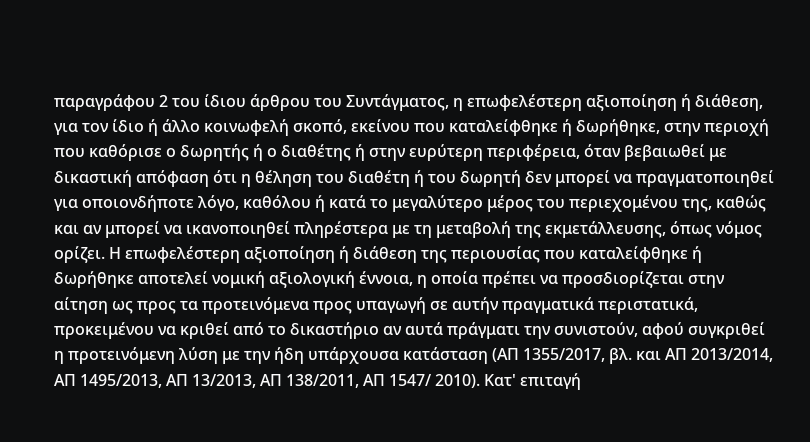παραγράφου 2 του ίδιου άρθρου του Συντάγματος, η επωφελέστερη αξιοποίηση ή διάθεση, για τον ίδιο ή άλλο κοινωφελή σκοπό, εκείνου που καταλείφθηκε ή δωρήθηκε, στην περιοχή που καθόρισε ο δωρητής ή ο διαθέτης ή στην ευρύτερη περιφέρεια, όταν βεβαιωθεί με δικαστική απόφαση ότι η θέληση του διαθέτη ή του δωρητή δεν μπορεί να πραγματοποιηθεί για οποιονδήποτε λόγο, καθόλου ή κατά το μεγαλύτερο μέρος του περιεχομένου της, καθώς και αν μπορεί να ικανοποιηθεί πληρέστερα με τη μεταβολή της εκμετάλλευσης, όπως νόμος ορίζει. Η επωφελέστερη αξιοποίηση ή διάθεση της περιουσίας που καταλείφθηκε ή δωρήθηκε αποτελεί νομική αξιολογική έννοια, η οποία πρέπει να προσδιορίζεται στην αίτηση ως προς τα προτεινόμενα προς υπαγωγή σε αυτήν πραγματικά περιστατικά, προκειμένου να κριθεί από το δικαστήριο αν αυτά πράγματι την συνιστούν, αφού συγκριθεί η προτεινόμενη λύση με την ήδη υπάρχουσα κατάσταση (ΑΠ 1355/2017, βλ. και ΑΠ 2013/2014, ΑΠ 1495/2013, ΑΠ 13/2013, ΑΠ 138/2011, ΑΠ 1547/ 2010). Κατ' επιταγή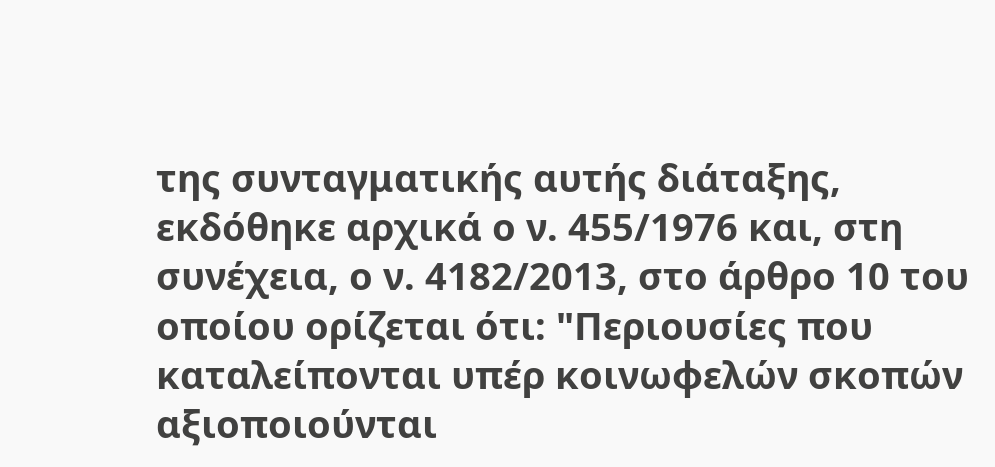της συνταγματικής αυτής διάταξης, εκδόθηκε αρχικά ο ν. 455/1976 και, στη συνέχεια, ο ν. 4182/2013, στο άρθρο 10 του οποίου ορίζεται ότι: "Περιουσίες που καταλείπονται υπέρ κοινωφελών σκοπών αξιοποιούνται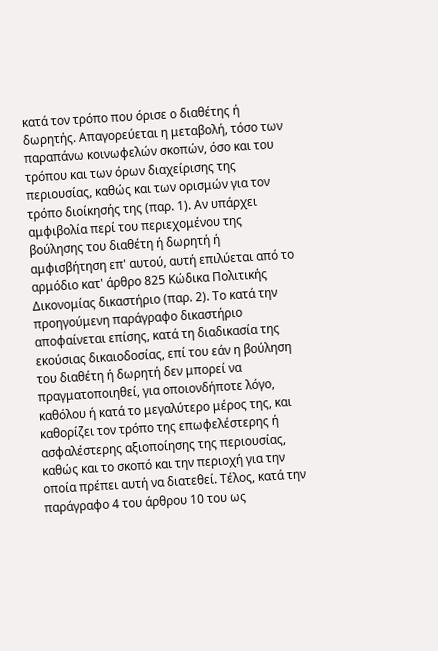κατά τον τρόπο που όρισε ο διαθέτης ή δωρητής. Απαγορεύεται η μεταβολή, τόσο των παραπάνω κοινωφελών σκοπών, όσο και του τρόπου και των όρων διαχείρισης της περιουσίας, καθώς και των ορισμών για τον τρόπο διοίκησής της (παρ. 1). Αν υπάρχει αμφιβολία περί του περιεχομένου της βούλησης του διαθέτη ή δωρητή ή αμφισβήτηση επ' αυτού, αυτή επιλύεται από το αρμόδιο κατ' άρθρο 825 Κώδικα Πολιτικής Δικονομίας δικαστήριο (παρ. 2). Το κατά την προηγούμενη παράγραφο δικαστήριο αποφαίνεται επίσης, κατά τη διαδικασία της εκούσιας δικαιοδοσίας, επί του εάν η βούληση του διαθέτη ή δωρητή δεν μπορεί να πραγματοποιηθεί, για οποιονδήποτε λόγο, καθόλου ή κατά το μεγαλύτερο μέρος της, και καθορίζει τον τρόπο της επωφελέστερης ή ασφαλέστερης αξιοποίησης της περιουσίας, καθώς και το σκοπό και την περιοχή για την οποία πρέπει αυτή να διατεθεί. Τέλος, κατά την παράγραφο 4 του άρθρου 10 του ως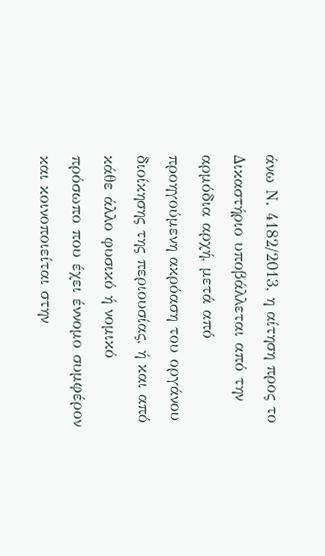άνω Ν. 4182/2013, η αίτηση προς το Δικαστήριο υποβάλλεται από την αρμόδια αρχή, μετά από προηγούμενη ακρόαση του οργάνου διοίκησης της περιουσίας, ή και από κάθε άλλο φυσικό ή νομικό πρόσωπο που έχει έννομο συμφέρον και κοινοποιείται στην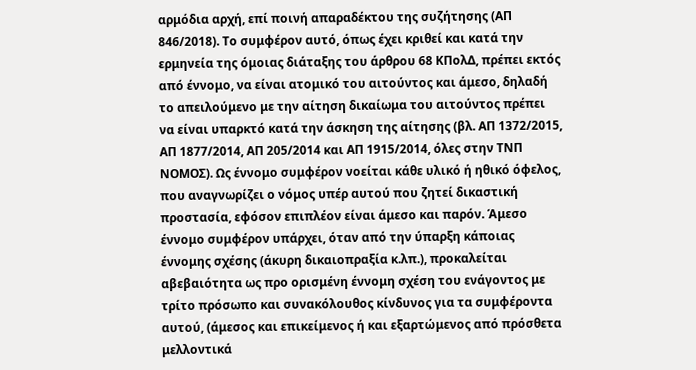αρμόδια αρχή, επί ποινή απαραδέκτου της συζήτησης (ΑΠ 846/2018). Το συμφέρον αυτό, όπως έχει κριθεί και κατά την ερμηνεία της όμοιας διάταξης του άρθρου 68 ΚΠολΔ, πρέπει εκτός από έννομο, να είναι ατομικό του αιτούντος και άμεσο, δηλαδή το απειλούμενο με την αίτηση δικαίωμα του αιτούντος πρέπει να είναι υπαρκτό κατά την άσκηση της αίτησης (βλ. ΑΠ 1372/2015, ΑΠ 1877/2014, ΑΠ 205/2014 και ΑΠ 1915/2014, όλες στην ΤΝΠ ΝΟΜΟΣ). Ως έννομο συμφέρον νοείται κάθε υλικό ή ηθικό όφελος, που αναγνωρίζει ο νόμος υπέρ αυτού που ζητεί δικαστική προστασία, εφόσον επιπλέον είναι άμεσο και παρόν. Άμεσο έννομο συμφέρον υπάρχει, όταν από την ύπαρξη κάποιας έννομης σχέσης (άκυρη δικαιοπραξία κ.λπ.), προκαλείται αβεβαιότητα ως προ ορισμένη έννομη σχέση του ενάγοντος με τρίτο πρόσωπο και συνακόλουθος κίνδυνος για τα συμφέροντα αυτού, (άμεσος και επικείμενος ή και εξαρτώμενος από πρόσθετα μελλοντικά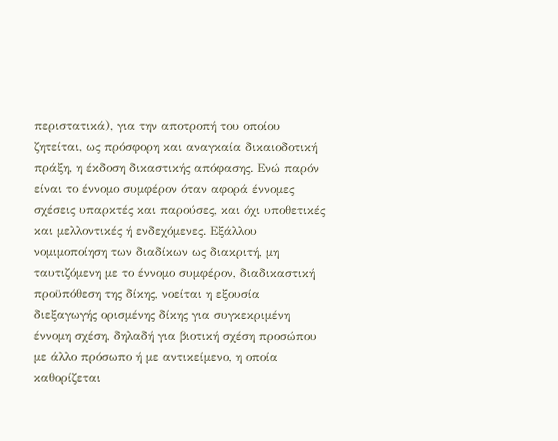περιστατικά), για την αποτροπή του οποίου ζητείται, ως πρόσφορη και αναγκαία δικαιοδοτική πράξη, η έκδοση δικαστικής απόφασης. Ενώ παρόν είναι το έννομο συμφέρον όταν αφορά έννομες σχέσεις υπαρκτές και παρούσες, και όχι υποθετικές και μελλοντικές ή ενδεχόμενες. Εξάλλου νομιμοποίηση των διαδίκων ως διακριτή, μη ταυτιζόμενη με το έννομο συμφέρον, διαδικαστική προϋπόθεση της δίκης, νοείται η εξουσία διεξαγωγής ορισμένης δίκης για συγκεκριμένη έννομη σχέση, δηλαδή για βιοτική σχέση προσώπου με άλλο πρόσωπο ή με αντικείμενο, η οποία καθορίζεται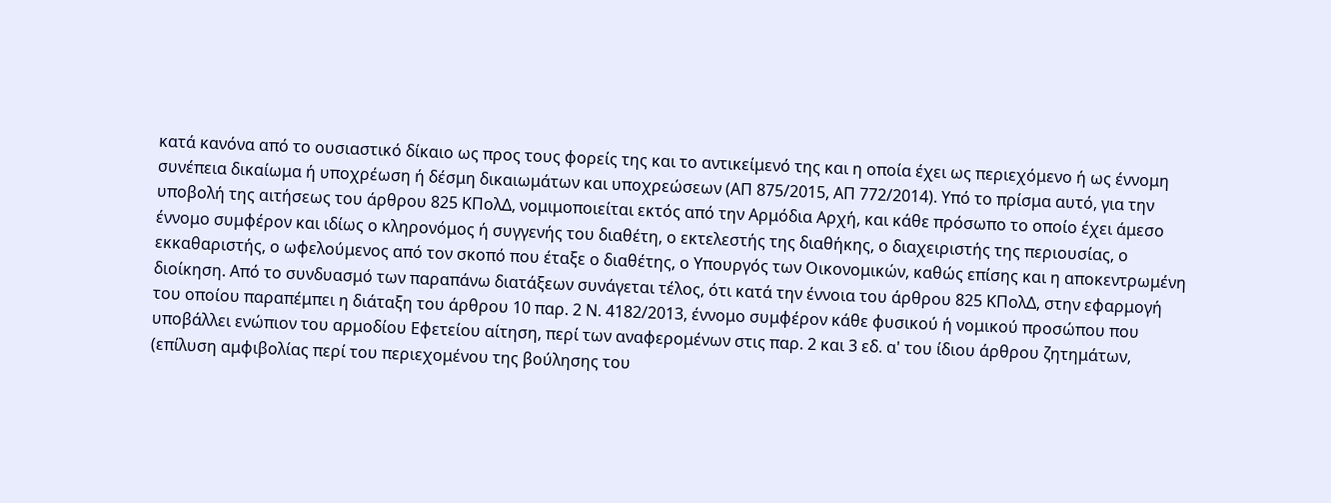κατά κανόνα από το ουσιαστικό δίκαιο ως προς τους φορείς της και το αντικείμενό της και η οποία έχει ως περιεχόμενο ή ως έννομη συνέπεια δικαίωμα ή υποχρέωση ή δέσμη δικαιωμάτων και υποχρεώσεων (ΑΠ 875/2015, ΑΠ 772/2014). Υπό το πρίσμα αυτό, για την υποβολή της αιτήσεως του άρθρου 825 ΚΠολΔ, νομιμοποιείται εκτός από την Αρμόδια Αρχή, και κάθε πρόσωπο το οποίο έχει άμεσο έννομο συμφέρον και ιδίως ο κληρονόμος ή συγγενής του διαθέτη, ο εκτελεστής της διαθήκης, ο διαχειριστής της περιουσίας, ο εκκαθαριστής, ο ωφελούμενος από τον σκοπό που έταξε ο διαθέτης, ο Υπουργός των Οικονομικών, καθώς επίσης και η αποκεντρωμένη διοίκηση. Από το συνδυασμό των παραπάνω διατάξεων συνάγεται τέλος, ότι κατά την έννοια του άρθρου 825 ΚΠολΔ, στην εφαρμογή του οποίου παραπέμπει η διάταξη του άρθρου 10 παρ. 2 Ν. 4182/2013, έννομο συμφέρον κάθε φυσικού ή νομικού προσώπου που υποβάλλει ενώπιον του αρμοδίου Εφετείου αίτηση, περί των αναφερομένων στις παρ. 2 και 3 εδ. α' του ίδιου άρθρου ζητημάτων, (επίλυση αμφιβολίας περί του περιεχομένου της βούλησης του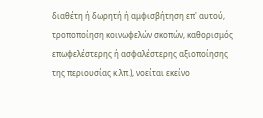διαθέτη ή δωρητή ή αμφισβήτηση επ' αυτού, τροποποίηση κοινωφελών σκοπών, καθορισμός επωφελέστερης ή ασφαλέστερης αξιοποίησης της περιουσίας κ.λπ.), νοείται εκείνο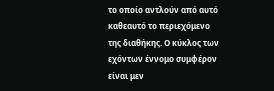το οποίο αντλούν από αυτό καθεαυτό το περιεχόμενο της διαθήκης. Ο κύκλος των εχόντων έννομο συμφέρον είναι μεν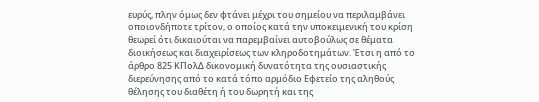ευρύς, πλην όμως δεν φτάνει μέχρι του σημείου να περιλαμβάνει οποιονδήποτε τρίτον, ο οποίος κατά την υποκειμενική του κρίση θεωρεί ότι δικαιούται να παρεμβαίνει αυτοβούλως σε θέματα διοικήσεως και διαχειρίσεως των κληροδοτημάτων. Έτσι η από το άρθρο 825 ΚΠολΔ δικονομική δυνατότητα της ουσιαστικής διερεύνησης από το κατά τόπο αρμόδιο Εφετείο της αληθούς θέλησης του διαθέτη ή του δωρητή και της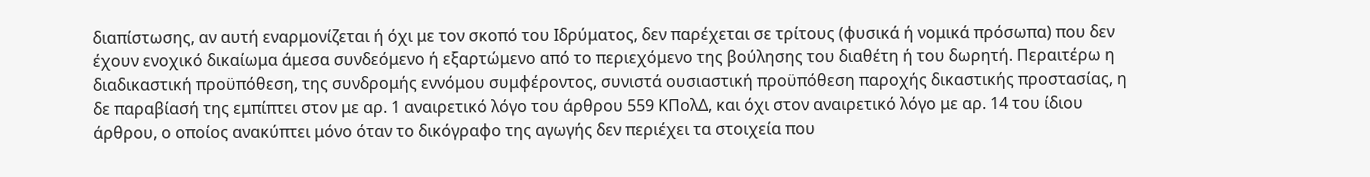διαπίστωσης, αν αυτή εναρμονίζεται ή όχι με τον σκοπό του Ιδρύματος, δεν παρέχεται σε τρίτους (φυσικά ή νομικά πρόσωπα) που δεν έχουν ενοχικό δικαίωμα άμεσα συνδεόμενο ή εξαρτώμενο από το περιεχόμενο της βούλησης του διαθέτη ή του δωρητή. Περαιτέρω η διαδικαστική προϋπόθεση, της συνδρομής εννόμου συμφέροντος, συνιστά ουσιαστική προϋπόθεση παροχής δικαστικής προστασίας, η δε παραβίασή της εμπίπτει στον με αρ. 1 αναιρετικό λόγο του άρθρου 559 ΚΠολΔ, και όχι στον αναιρετικό λόγο με αρ. 14 του ίδιου άρθρου, ο οποίος ανακύπτει μόνο όταν το δικόγραφο της αγωγής δεν περιέχει τα στοιχεία που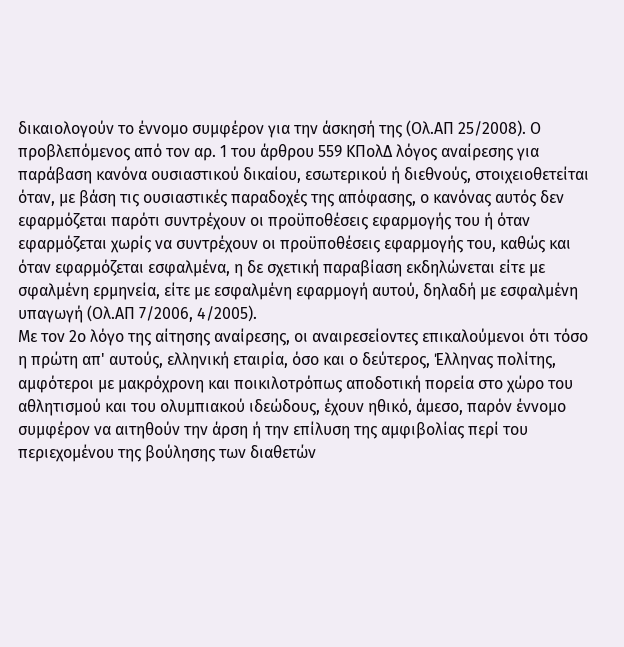δικαιολογούν το έννομο συμφέρον για την άσκησή της (Ολ.ΑΠ 25/2008). Ο προβλεπόμενος από τον αρ. 1 του άρθρου 559 ΚΠολΔ λόγος αναίρεσης για παράβαση κανόνα ουσιαστικού δικαίου, εσωτερικού ή διεθνούς, στοιχειοθετείται όταν, με βάση τις ουσιαστικές παραδοχές της απόφασης, ο κανόνας αυτός δεν εφαρμόζεται παρότι συντρέχουν οι προϋποθέσεις εφαρμογής του ή όταν εφαρμόζεται χωρίς να συντρέχουν οι προϋποθέσεις εφαρμογής του, καθώς και όταν εφαρμόζεται εσφαλμένα, η δε σχετική παραβίαση εκδηλώνεται είτε με σφαλμένη ερμηνεία, είτε με εσφαλμένη εφαρμογή αυτού, δηλαδή με εσφαλμένη υπαγωγή (Ολ.ΑΠ 7/2006, 4/2005).
Με τον 2ο λόγο της αίτησης αναίρεσης, οι αναιρεσείοντες επικαλούμενοι ότι τόσο η πρώτη απ' αυτούς, ελληνική εταιρία, όσο και ο δεύτερος, Έλληνας πολίτης, αμφότεροι με μακρόχρονη και ποικιλοτρόπως αποδοτική πορεία στο χώρο του αθλητισμού και του ολυμπιακού ιδεώδους, έχουν ηθικό, άμεσο, παρόν έννομο συμφέρον να αιτηθούν την άρση ή την επίλυση της αμφιβολίας περί του περιεχομένου της βούλησης των διαθετών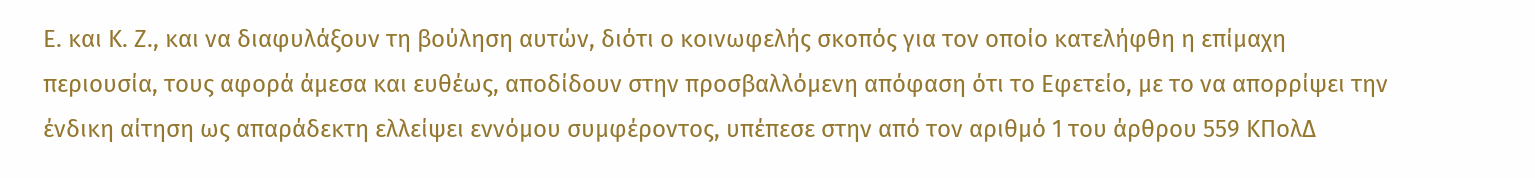Ε. και Κ. Ζ., και να διαφυλάξουν τη βούληση αυτών, διότι ο κοινωφελής σκοπός για τον οποίο κατελήφθη η επίμαχη περιουσία, τους αφορά άμεσα και ευθέως, αποδίδουν στην προσβαλλόμενη απόφαση ότι το Εφετείο, με το να απορρίψει την ένδικη αίτηση ως απαράδεκτη ελλείψει εννόμου συμφέροντος, υπέπεσε στην από τον αριθμό 1 του άρθρου 559 ΚΠολΔ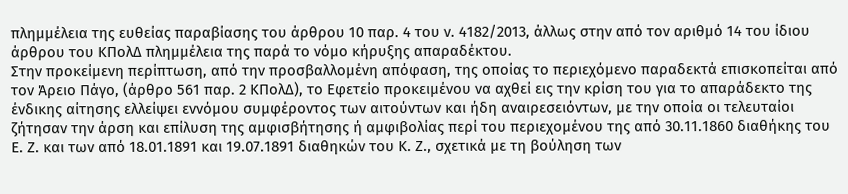πλημμέλεια της ευθείας παραβίασης του άρθρου 10 παρ. 4 του ν. 4182/2013, άλλως στην από τον αριθμό 14 του ίδιου άρθρου του ΚΠολΔ πλημμέλεια της παρά το νόμο κήρυξης απαραδέκτου.
Στην προκείμενη περίπτωση, από την προσβαλλομένη απόφαση, της οποίας το περιεχόμενο παραδεκτά επισκοπείται από τον Άρειο Πάγο, (άρθρο 561 παρ. 2 ΚΠολΔ), το Εφετείο προκειμένου να αχθεί εις την κρίση του για το απαράδεκτο της ένδικης αίτησης ελλείψει εννόμου συμφέροντος των αιτούντων και ήδη αναιρεσειόντων, με την οποία οι τελευταίοι ζήτησαν την άρση και επίλυση της αμφισβήτησης ή αμφιβολίας περί του περιεχομένου της από 30.11.1860 διαθήκης του Ε. Ζ. και των από 18.01.1891 και 19.07.1891 διαθηκών του Κ. Ζ., σχετικά με τη βούληση των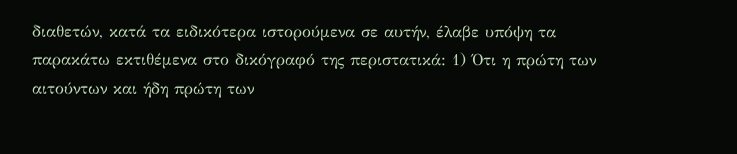διαθετών, κατά τα ειδικότερα ιστορούμενα σε αυτήν, έλαβε υπόψη τα παρακάτω εκτιθέμενα στο δικόγραφό της περιστατικά: 1) Ότι η πρώτη των αιτούντων και ήδη πρώτη των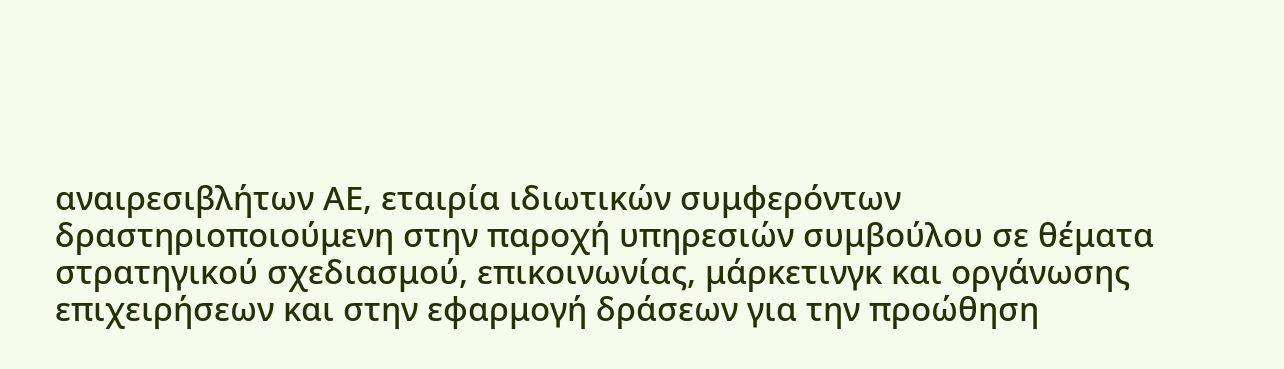αναιρεσιβλήτων ΑΕ, εταιρία ιδιωτικών συμφερόντων δραστηριοποιούμενη στην παροχή υπηρεσιών συμβούλου σε θέματα στρατηγικού σχεδιασμού, επικοινωνίας, μάρκετινγκ και οργάνωσης επιχειρήσεων και στην εφαρμογή δράσεων για την προώθηση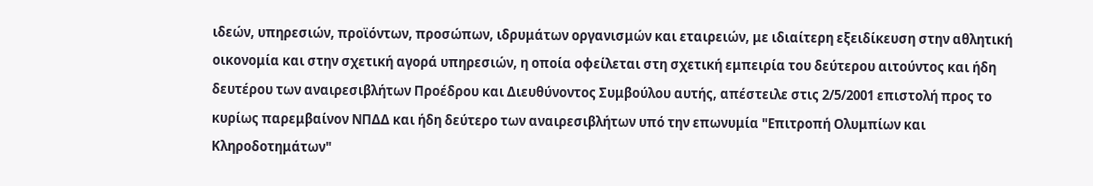ιδεών, υπηρεσιών, προϊόντων, προσώπων, ιδρυμάτων οργανισμών και εταιρειών, με ιδιαίτερη εξειδίκευση στην αθλητική οικονομία και στην σχετική αγορά υπηρεσιών, η οποία οφείλεται στη σχετική εμπειρία του δεύτερου αιτούντος και ήδη δευτέρου των αναιρεσιβλήτων Προέδρου και Διευθύνοντος Συμβούλου αυτής, απέστειλε στις 2/5/2001 επιστολή προς το κυρίως παρεμβαίνον ΝΠΔΔ και ήδη δεύτερο των αναιρεσιβλήτων υπό την επωνυμία "Επιτροπή Ολυμπίων και Κληροδοτημάτων"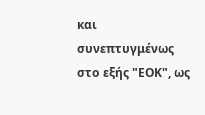και συνεπτυγμένως στο εξής "ΕΟΚ", ως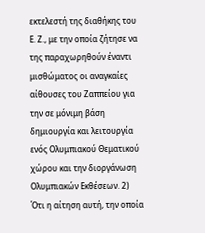εκτελεστή της διαθήκης του Ε. Ζ., με την οποία ζήτησε να της παραχωρηθούν έναντι μισθώματος οι αναγκαίες αίθουσες του Ζαππείου για την σε μόνιμη βάση δημιουργία και λειτουργία ενός Ολυμπιακού Θεματικού χώρου και την διοργάνωση Ολυμπιακών Εκθέσεων. 2) Ότι η αίτηση αυτή, την οποία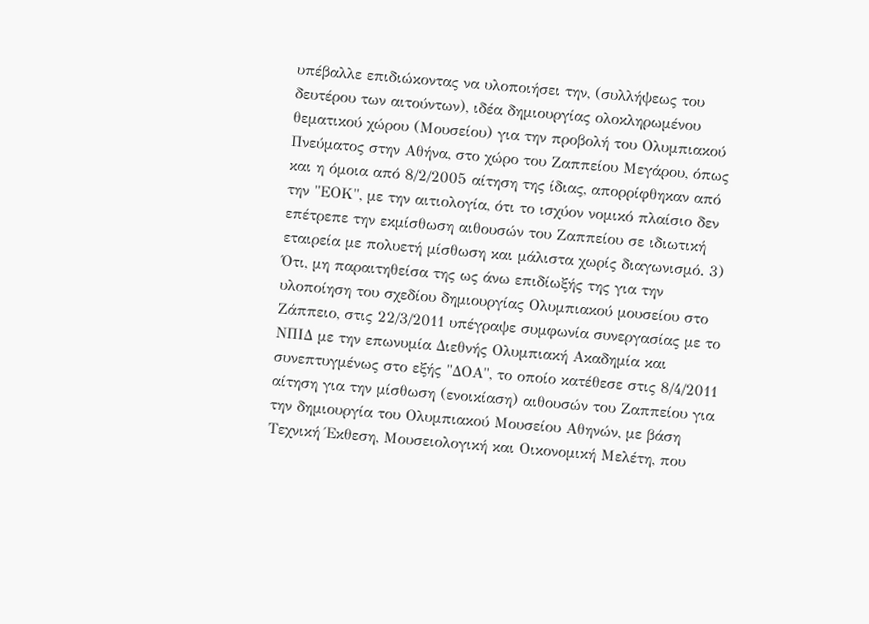υπέβαλλε επιδιώκοντας να υλοποιήσει την, (συλλήψεως του δευτέρου των αιτούντων), ιδέα δημιουργίας ολοκληρωμένου θεματικού χώρου (Μουσείου) για την προβολή του Ολυμπιακού Πνεύματος στην Αθήνα, στο χώρο του Ζαππείου Μεγάρου, όπως και η όμοια από 8/2/2005 αίτηση της ίδιας, απορρίφθηκαν από την "ΕΟΚ", με την αιτιολογία, ότι το ισχύον νομικό πλαίσιο δεν επέτρεπε την εκμίσθωση αιθουσών του Ζαππείου σε ιδιωτική εταιρεία με πολυετή μίσθωση και μάλιστα χωρίς διαγωνισμό. 3) Ότι, μη παραιτηθείσα της ως άνω επιδίωξής της για την υλοποίηση του σχεδίου δημιουργίας Ολυμπιακού μουσείου στο Ζάππειο, στις 22/3/2011 υπέγραψε συμφωνία συνεργασίας με το ΝΠΙΔ με την επωνυμία Διεθνής Ολυμπιακή Ακαδημία και συνεπτυγμένως στο εξής "ΔΟΑ", το οποίο κατέθεσε στις 8/4/2011 αίτηση για την μίσθωση (ενοικίαση) αιθουσών του Ζαππείου για την δημιουργία του Ολυμπιακού Μουσείου Αθηνών, με βάση Τεχνική Έκθεση, Μουσειολογική και Οικονομική Μελέτη, που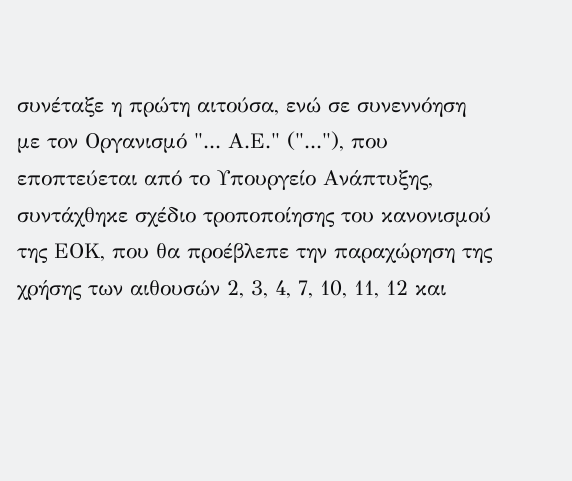συνέταξε η πρώτη αιτούσα, ενώ σε συνεννόηση με τον Οργανισμό "... Α.Ε." ("..."), που εποπτεύεται από το Υπουργείο Ανάπτυξης, συντάχθηκε σχέδιο τροποποίησης του κανονισμού της ΕΟΚ, που θα προέβλεπε την παραχώρηση της χρήσης των αιθουσών 2, 3, 4, 7, 10, 11, 12 και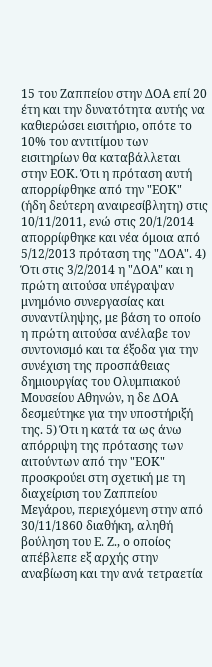15 του Ζαππείου στην ΔΟΑ επί 20 έτη και την δυνατότητα αυτής να καθιερώσει εισιτήριο, οπότε το 10% του αντιτίμου των εισιτηρίων θα καταβάλλεται στην ΕΟΚ. Ότι η πρόταση αυτή απορρίφθηκε από την "ΕΟΚ" (ήδη δεύτερη αναιρεσίβλητη) στις 10/11/2011, ενώ στις 20/1/2014 απορρίφθηκε και νέα όμοια από 5/12/2013 πρόταση της "ΔΟΑ". 4) Ότι στις 3/2/2014 η "ΔΟΑ" και η πρώτη αιτούσα υπέγραψαν μνημόνιο συνεργασίας και συναντίληψης, με βάση το οποίο η πρώτη αιτούσα ανέλαβε τον συντονισμό και τα έξοδα για την συνέχιση της προσπάθειας δημιουργίας του Ολυμπιακού Μουσείου Αθηνών, η δε ΔΟΑ δεσμεύτηκε για την υποστήριξή της. 5) Ότι η κατά τα ως άνω απόρριψη της πρότασης των αιτούντων από την "ΕΟΚ" προσκρούει στη σχετική με τη διαχείριση του Ζαππείου Μεγάρου, περιεχόμενη στην από 30/11/1860 διαθήκη, αληθή βούληση του Ε. Ζ., ο οποίος απέβλεπε εξ αρχής στην αναβίωση και την ανά τετραετία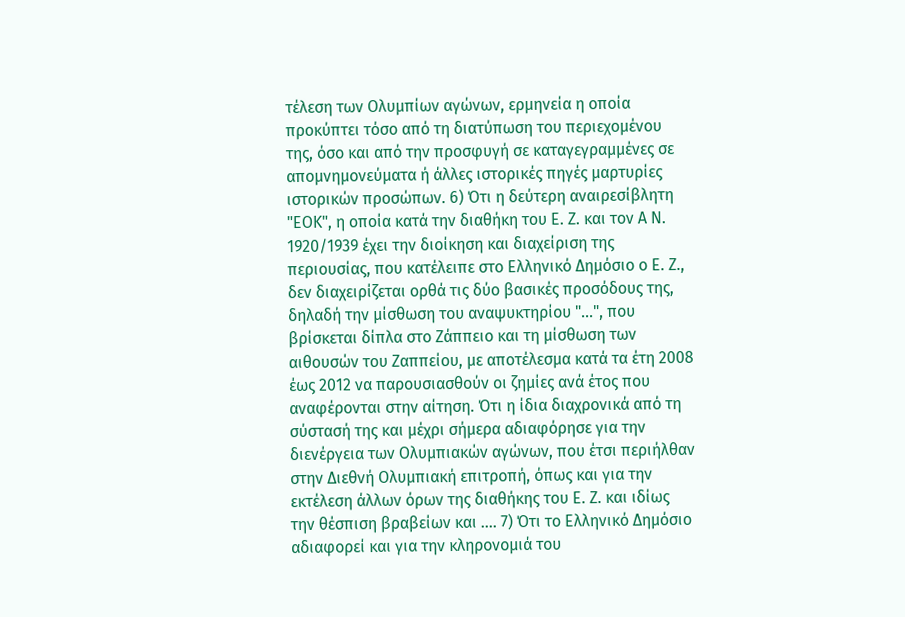τέλεση των Ολυμπίων αγώνων, ερμηνεία η οποία προκύπτει τόσο από τη διατύπωση του περιεχομένου της, όσο και από την προσφυγή σε καταγεγραμμένες σε απομνημονεύματα ή άλλες ιστορικές πηγές μαρτυρίες ιστορικών προσώπων. 6) Ότι η δεύτερη αναιρεσίβλητη "ΕΟΚ", η οποία κατά την διαθήκη του Ε. Ζ. και τον Α Ν. 1920/1939 έχει την διοίκηση και διαχείριση της περιουσίας, που κατέλειπε στο Ελληνικό Δημόσιο ο Ε. Ζ., δεν διαχειρίζεται ορθά τις δύο βασικές προσόδους της, δηλαδή την μίσθωση του αναψυκτηρίου "...", που βρίσκεται δίπλα στο Ζάππειο και τη μίσθωση των αιθουσών του Ζαππείου, με αποτέλεσμα κατά τα έτη 2008 έως 2012 να παρουσιασθούν οι ζημίες ανά έτος που αναφέρονται στην αίτηση. Ότι η ίδια διαχρονικά από τη σύστασή της και μέχρι σήμερα αδιαφόρησε για την διενέργεια των Ολυμπιακών αγώνων, που έτσι περιήλθαν στην Διεθνή Ολυμπιακή επιτροπή, όπως και για την εκτέλεση άλλων όρων της διαθήκης του Ε. Ζ. και ιδίως την θέσπιση βραβείων και .... 7) Ότι το Ελληνικό Δημόσιο αδιαφορεί και για την κληρονομιά του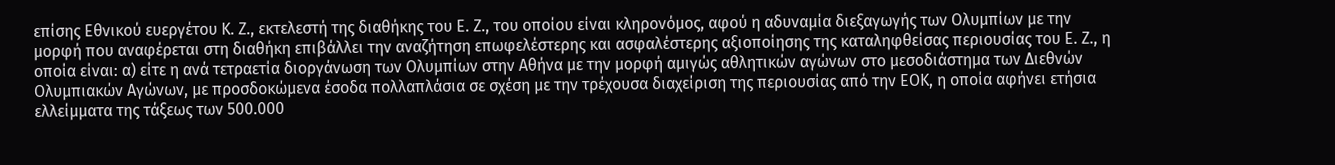επίσης Εθνικού ευεργέτου Κ. Ζ., εκτελεστή της διαθήκης του Ε. Ζ., του οποίου είναι κληρονόμος, αφού η αδυναμία διεξαγωγής των Ολυμπίων με την μορφή που αναφέρεται στη διαθήκη επιβάλλει την αναζήτηση επωφελέστερης και ασφαλέστερης αξιοποίησης της καταληφθείσας περιουσίας του Ε. Ζ., η οποία είναι: α) είτε η ανά τετραετία διοργάνωση των Ολυμπίων στην Αθήνα με την μορφή αμιγώς αθλητικών αγώνων στο μεσοδιάστημα των Διεθνών Ολυμπιακών Αγώνων, με προσδοκώμενα έσοδα πολλαπλάσια σε σχέση με την τρέχουσα διαχείριση της περιουσίας από την ΕΟΚ, η οποία αφήνει ετήσια ελλείμματα της τάξεως των 500.000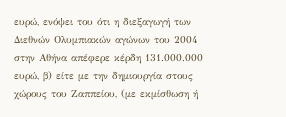ευρώ, ενόψει του ότι η διεξαγωγή των Διεθνών Ολυμπιακών αγώνων του 2004 στην Αθήνα απέφερε κέρδη 131.000.000 ευρώ, β) είτε με την δημιουργία στους χώρους του Ζαππείου, (με εκμίσθωση ή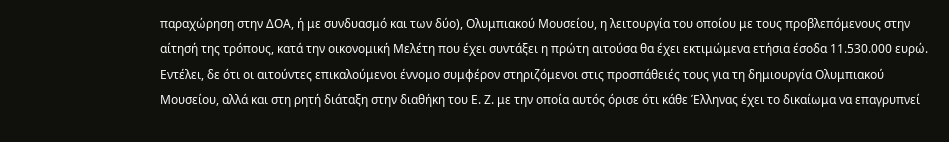παραχώρηση στην ΔΟΑ, ή με συνδυασμό και των δύο), Ολυμπιακού Μουσείου, η λειτουργία του οποίου με τους προβλεπόμενους στην αίτησή της τρόπους, κατά την οικονομική Μελέτη που έχει συντάξει η πρώτη αιτούσα θα έχει εκτιμώμενα ετήσια έσοδα 11.530.000 ευρώ. Εντέλει, δε ότι οι αιτούντες επικαλούμενοι έννομο συμφέρον στηριζόμενοι στις προσπάθειές τους για τη δημιουργία Ολυμπιακού Μουσείου, αλλά και στη ρητή διάταξη στην διαθήκη του Ε. Ζ. με την οποία αυτός όρισε ότι κάθε Έλληνας έχει το δικαίωμα να επαγρυπνεί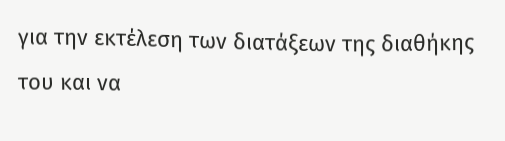για την εκτέλεση των διατάξεων της διαθήκης του και να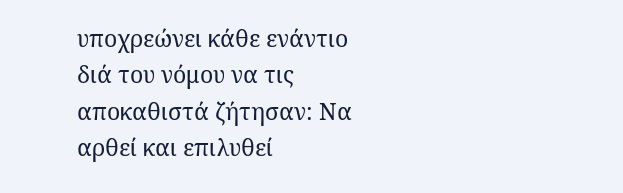υποχρεώνει κάθε ενάντιο διά του νόμου να τις αποκαθιστά ζήτησαν: Να αρθεί και επιλυθεί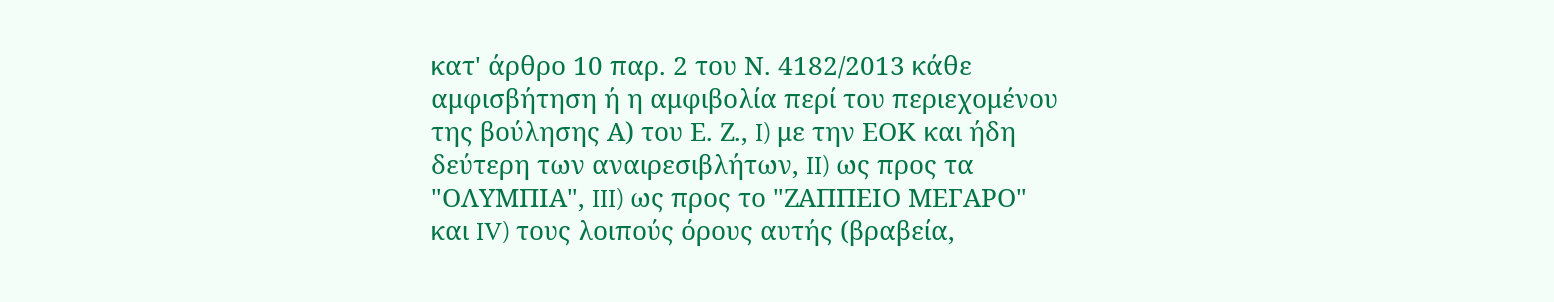κατ' άρθρο 10 παρ. 2 του Ν. 4182/2013 κάθε αμφισβήτηση ή η αμφιβολία περί του περιεχομένου της βούλησης Α) του Ε. Ζ., I) με την ΕΟΚ και ήδη δεύτερη των αναιρεσιβλήτων, II) ως προς τα "ΟΛΥΜΠΙΑ", III) ως προς το "ΖΑΠΠΕΙΟ ΜΕΓΑΡΟ" και IV) τους λοιπούς όρους αυτής (βραβεία,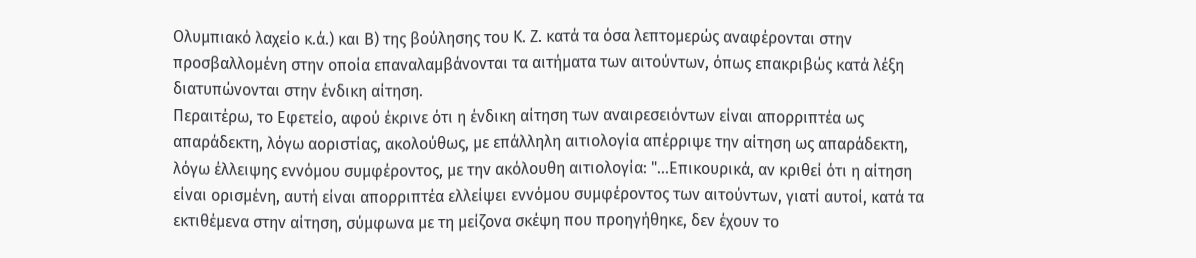Ολυμπιακό λαχείο κ.ά.) και Β) της βούλησης του Κ. Ζ. κατά τα όσα λεπτομερώς αναφέρονται στην προσβαλλομένη στην οποία επαναλαμβάνονται τα αιτήματα των αιτούντων, όπως επακριβώς κατά λέξη διατυπώνονται στην ένδικη αίτηση.
Περαιτέρω, το Εφετείο, αφού έκρινε ότι η ένδικη αίτηση των αναιρεσειόντων είναι απορριπτέα ως απαράδεκτη, λόγω αοριστίας, ακολούθως, με επάλληλη αιτιολογία απέρριψε την αίτηση ως απαράδεκτη, λόγω έλλειψης εννόμου συμφέροντος, με την ακόλουθη αιτιολογία: "...Επικουρικά, αν κριθεί ότι η αίτηση είναι ορισμένη, αυτή είναι απορριπτέα ελλείψει εννόμου συμφέροντος των αιτούντων, γιατί αυτοί, κατά τα εκτιθέμενα στην αίτηση, σύμφωνα με τη μείζονα σκέψη που προηγήθηκε, δεν έχουν το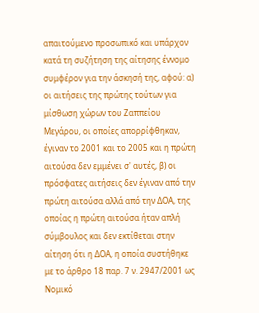απαιτούμενο προσωπικό και υπάρχον κατά τη συζήτηση της αίτησης έννομο συμφέρον για την άσκησή της, αφού: α) οι αιτήσεις της πρώτης τούτων για μίσθωση χώρων του Ζαππείου Μεγάρου, οι οποίες απορρίφθηκαν, έγιναν το 2001 και το 2005 και η πρώτη αιτούσα δεν εμμένει σ' αυτές, β) οι πρόσφατες αιτήσεις δεν έγιναν από την πρώτη αιτούσα αλλά από την ΔΟΑ, της οποίας η πρώτη αιτούσα ήταν απλή σύμβουλος και δεν εκτίθεται στην αίτηση ότι η ΔΟΑ, η οποία συστήθηκε με το άρθρο 18 παρ. 7 ν. 2947/2001 ως Νομικό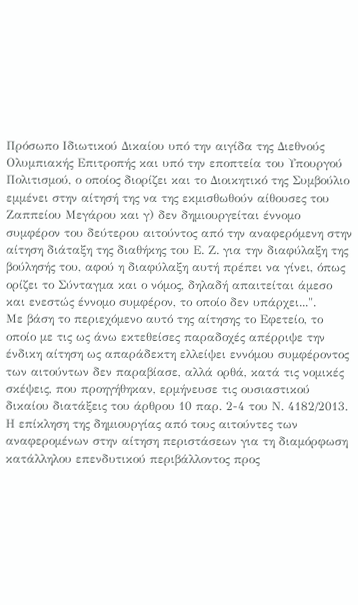Πρόσωπο Ιδιωτικού Δικαίου υπό την αιγίδα της Διεθνούς Ολυμπιακής Επιτροπής και υπό την εποπτεία του Υπουργού Πολιτισμού, ο οποίος διορίζει και το Διοικητικό της Συμβούλιο εμμένει στην αίτησή της να της εκμισθωθούν αίθουσες του Ζαππείου Μεγάρου και γ) δεν δημιουργείται έννομο συμφέρον του δεύτερου αιτούντος από την αναφερόμενη στην αίτηση διάταξη της διαθήκης του Ε. Ζ. για την διαφύλαξη της βούλησής του, αφού η διαφύλαξη αυτή πρέπει να γίνει, όπως ορίζει το Σύνταγμα και ο νόμος, δηλαδή απαιτείται άμεσο και ενεστώς έννομο συμφέρον, το οποίο δεν υπάρχει...".
Με βάση το περιεχόμενο αυτό της αίτησης το Εφετείο, το οποίο με τις ως άνω εκτεθείσες παραδοχές απέρριψε την ένδικη αίτηση ως απαράδεκτη ελλείψει εννόμου συμφέροντος των αιτούντων δεν παραβίασε, αλλά ορθά, κατά τις νομικές σκέψεις, που προηγήθηκαν, ερμήνευσε τις ουσιαστικού δικαίου διατάξεις του άρθρου 10 παρ. 2-4 του Ν. 4182/2013. Η επίκληση της δημιουργίας από τους αιτούντες των αναφερομένων στην αίτηση περιστάσεων για τη διαμόρφωση κατάλληλου επενδυτικού περιβάλλοντος προς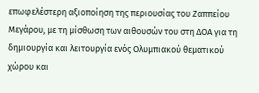επωφελέστερη αξιοποίηση της περιουσίας του Ζαππείου Μεγάρου, με τη μίσθωση των αιθουσών του στη ΔΟΑ για τη δημιουργία και λειτουργία ενός Ολυμπιακού θεματικού χώρου και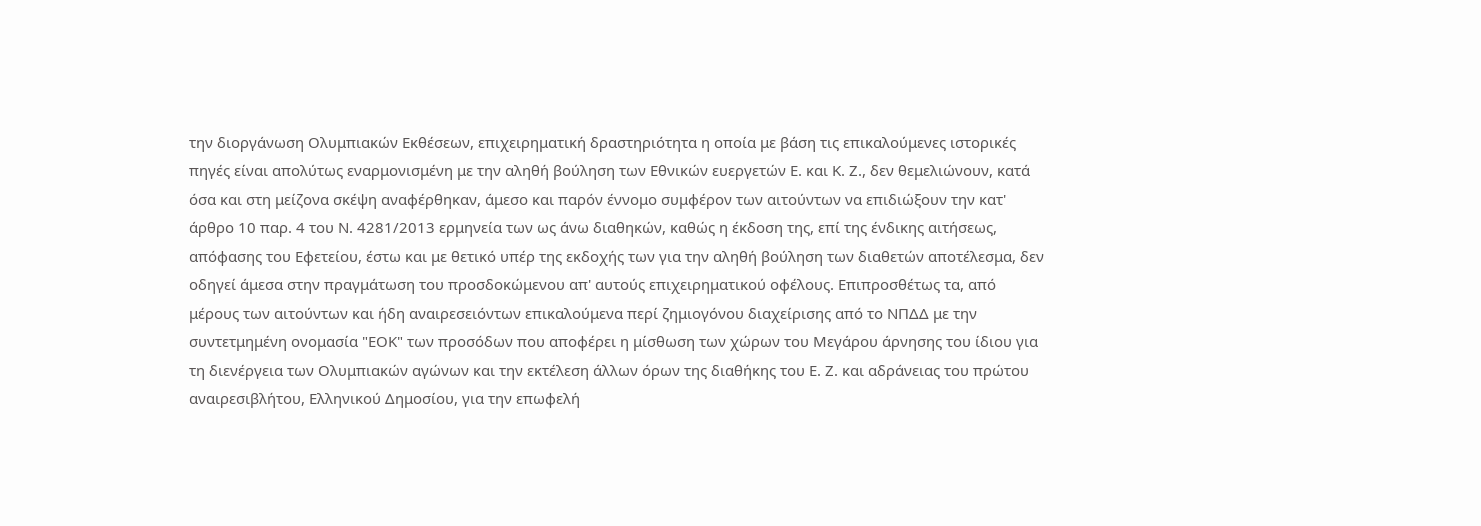την διοργάνωση Ολυμπιακών Εκθέσεων, επιχειρηματική δραστηριότητα η οποία με βάση τις επικαλούμενες ιστορικές πηγές είναι απολύτως εναρμονισμένη με την αληθή βούληση των Εθνικών ευεργετών Ε. και Κ. Ζ., δεν θεμελιώνουν, κατά όσα και στη μείζονα σκέψη αναφέρθηκαν, άμεσο και παρόν έννομο συμφέρον των αιτούντων να επιδιώξουν την κατ' άρθρο 10 παρ. 4 του Ν. 4281/2013 ερμηνεία των ως άνω διαθηκών, καθώς η έκδοση της, επί της ένδικης αιτήσεως, απόφασης του Εφετείου, έστω και με θετικό υπέρ της εκδοχής των για την αληθή βούληση των διαθετών αποτέλεσμα, δεν οδηγεί άμεσα στην πραγμάτωση του προσδοκώμενου απ' αυτούς επιχειρηματικού οφέλους. Επιπροσθέτως τα, από μέρους των αιτούντων και ήδη αναιρεσειόντων επικαλούμενα περί ζημιογόνου διαχείρισης από το ΝΠΔΔ με την συντετμημένη ονομασία "ΕΟΚ" των προσόδων που αποφέρει η μίσθωση των χώρων του Μεγάρου άρνησης του ίδιου για τη διενέργεια των Ολυμπιακών αγώνων και την εκτέλεση άλλων όρων της διαθήκης του Ε. Ζ. και αδράνειας του πρώτου αναιρεσιβλήτου, Ελληνικού Δημοσίου, για την επωφελή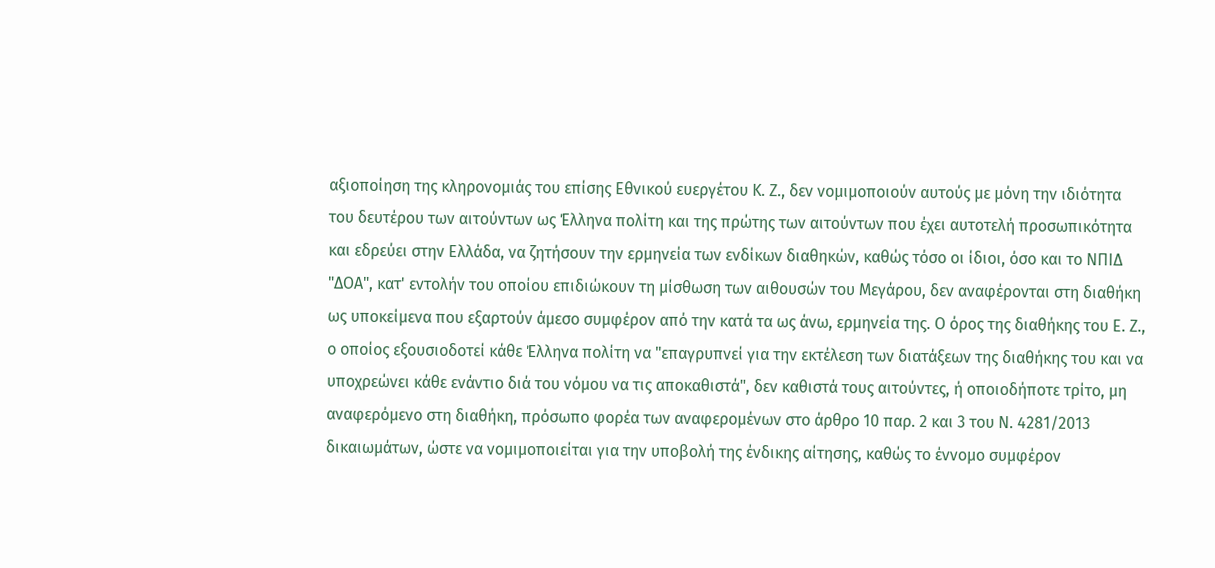αξιοποίηση της κληρονομιάς του επίσης Εθνικού ευεργέτου Κ. Ζ., δεν νομιμοποιούν αυτούς με μόνη την ιδιότητα του δευτέρου των αιτούντων ως Έλληνα πολίτη και της πρώτης των αιτούντων που έχει αυτοτελή προσωπικότητα και εδρεύει στην Ελλάδα, να ζητήσουν την ερμηνεία των ενδίκων διαθηκών, καθώς τόσο οι ίδιοι, όσο και το ΝΠΙΔ "ΔΟΑ", κατ' εντολήν του οποίου επιδιώκουν τη μίσθωση των αιθουσών του Μεγάρου, δεν αναφέρονται στη διαθήκη ως υποκείμενα που εξαρτούν άμεσο συμφέρον από την κατά τα ως άνω, ερμηνεία της. Ο όρος της διαθήκης του Ε. Ζ., ο οποίος εξουσιοδοτεί κάθε Έλληνα πολίτη να "επαγρυπνεί για την εκτέλεση των διατάξεων της διαθήκης του και να υποχρεώνει κάθε ενάντιο διά του νόμου να τις αποκαθιστά", δεν καθιστά τους αιτούντες, ή οποιοδήποτε τρίτο, μη αναφερόμενο στη διαθήκη, πρόσωπο φορέα των αναφερομένων στο άρθρο 10 παρ. 2 και 3 του Ν. 4281/2013 δικαιωμάτων, ώστε να νομιμοποιείται για την υποβολή της ένδικης αίτησης, καθώς το έννομο συμφέρον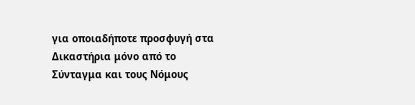για οποιαδήποτε προσφυγή στα Δικαστήρια μόνο από το Σύνταγμα και τους Νόμους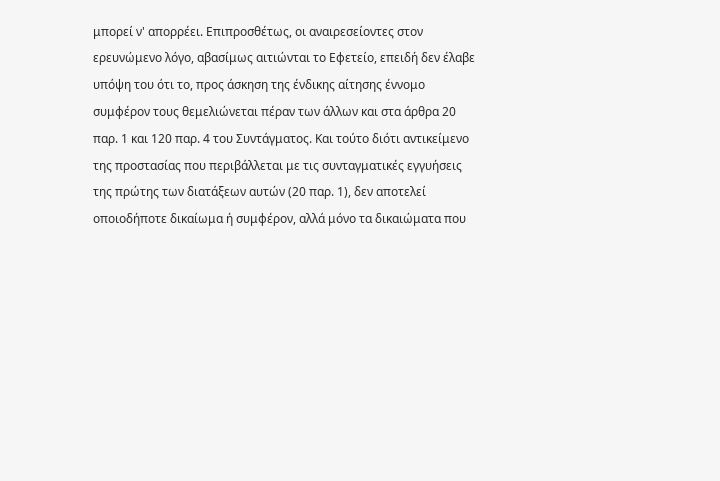μπορεί ν' απορρέει. Επιπροσθέτως, οι αναιρεσείοντες στον ερευνώμενο λόγο, αβασίμως αιτιώνται το Εφετείο, επειδή δεν έλαβε υπόψη του ότι το, προς άσκηση της ένδικης αίτησης έννομο συμφέρον τους θεμελιώνεται πέραν των άλλων και στα άρθρα 20 παρ. 1 και 120 παρ. 4 του Συντάγματος. Και τούτο διότι αντικείμενο της προστασίας που περιβάλλεται με τις συνταγματικές εγγυήσεις της πρώτης των διατάξεων αυτών (20 παρ. 1), δεν αποτελεί οποιοδήποτε δικαίωμα ή συμφέρον, αλλά μόνο τα δικαιώματα που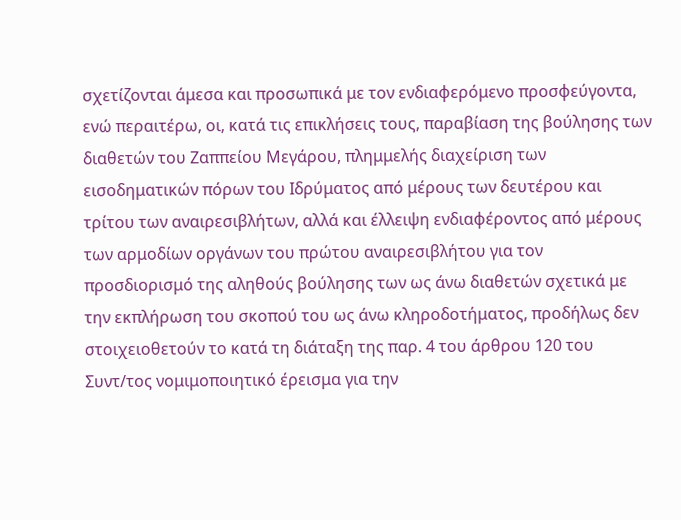σχετίζονται άμεσα και προσωπικά με τον ενδιαφερόμενο προσφεύγοντα, ενώ περαιτέρω, οι, κατά τις επικλήσεις τους, παραβίαση της βούλησης των διαθετών του Ζαππείου Μεγάρου, πλημμελής διαχείριση των εισοδηματικών πόρων του Ιδρύματος από μέρους των δευτέρου και τρίτου των αναιρεσιβλήτων, αλλά και έλλειψη ενδιαφέροντος από μέρους των αρμοδίων οργάνων του πρώτου αναιρεσιβλήτου για τον προσδιορισμό της αληθούς βούλησης των ως άνω διαθετών σχετικά με την εκπλήρωση του σκοπού του ως άνω κληροδοτήματος, προδήλως δεν στοιχειοθετούν το κατά τη διάταξη της παρ. 4 του άρθρου 120 του Συντ/τος νομιμοποιητικό έρεισμα για την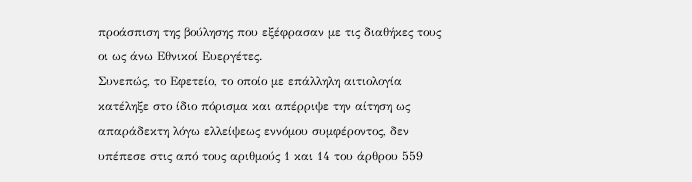προάσπιση της βούλησης που εξέφρασαν με τις διαθήκες τους οι ως άνω Εθνικοί Ευεργέτες.
Συνεπώς, το Εφετείο, το οποίο με επάλληλη αιτιολογία κατέληξε στο ίδιο πόρισμα και απέρριψε την αίτηση ως απαράδεκτη λόγω ελλείψεως εννόμου συμφέροντος, δεν υπέπεσε στις από τους αριθμούς 1 και 14 του άρθρου 559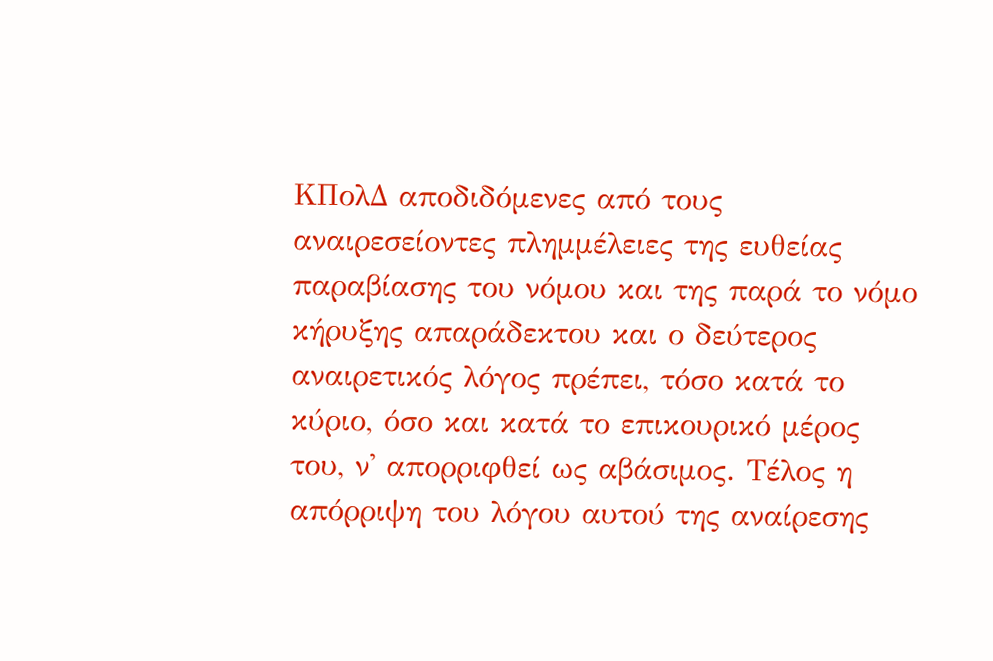ΚΠολΔ αποδιδόμενες από τους αναιρεσείοντες πλημμέλειες της ευθείας παραβίασης του νόμου και της παρά το νόμο κήρυξης απαράδεκτου και ο δεύτερος αναιρετικός λόγος πρέπει, τόσο κατά το κύριο, όσο και κατά το επικουρικό μέρος του, ν' απορριφθεί ως αβάσιμος. Τέλος η απόρριψη του λόγου αυτού της αναίρεσης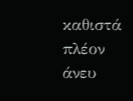καθιστά πλέον άνευ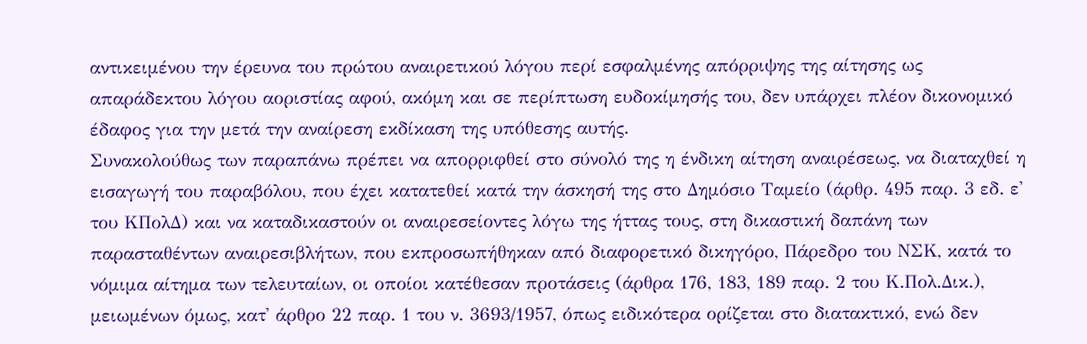αντικειμένου την έρευνα του πρώτου αναιρετικού λόγου περί εσφαλμένης απόρριψης της αίτησης ως απαράδεκτου λόγου αοριστίας αφού, ακόμη και σε περίπτωση ευδοκίμησής του, δεν υπάρχει πλέον δικονομικό έδαφος για την μετά την αναίρεση εκδίκαση της υπόθεσης αυτής.
Συνακολούθως των παραπάνω πρέπει να απορριφθεί στο σύνολό της η ένδικη αίτηση αναιρέσεως, να διαταχθεί η εισαγωγή του παραβόλου, που έχει κατατεθεί κατά την άσκησή της στο Δημόσιο Ταμείο (άρθρ. 495 παρ. 3 εδ. ε' του ΚΠολΔ) και να καταδικαστούν οι αναιρεσείοντες λόγω της ήττας τους, στη δικαστική δαπάνη των παρασταθέντων αναιρεσιβλήτων, που εκπροσωπήθηκαν από διαφορετικό δικηγόρο, Πάρεδρο του ΝΣΚ, κατά το νόμιμα αίτημα των τελευταίων, οι οποίοι κατέθεσαν προτάσεις (άρθρα 176, 183, 189 παρ. 2 του Κ.Πολ.Δικ.), μειωμένων όμως, κατ' άρθρο 22 παρ. 1 του ν. 3693/1957, όπως ειδικότερα ορίζεται στο διατακτικό, ενώ δεν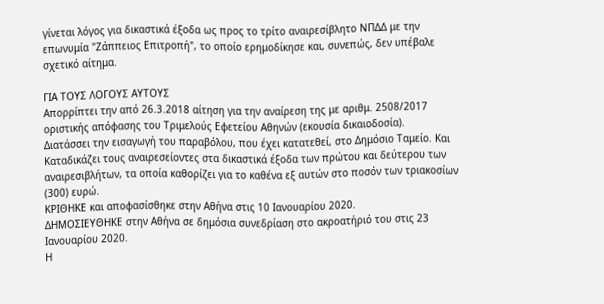γίνεται λόγος για δικαστικά έξοδα ως προς το τρίτο αναιρεσίβλητο ΝΠΔΔ με την επωνυμία "Ζάππειος Επιτροπή", το οποίο ερημοδίκησε και, συνεπώς, δεν υπέβαλε σχετικό αίτημα.

ΓΙΑ ΤΟΥΣ ΛΟΓΟΥΣ ΑΥΤΟΥΣ
Απορρίπτει την από 26.3.2018 αίτηση για την αναίρεση της με αριθμ. 2508/2017 οριστικής απόφασης του Τριμελούς Εφετείου Αθηνών (εκουσία δικαιοδοσία).
Διατάσσει την εισαγωγή του παραβόλου, που έχει κατατεθεί, στο Δημόσιο Ταμείο. Και
Καταδικάζει τους αναιρεσείοντες στα δικαστικά έξοδα των πρώτου και δεύτερου των αναιρεσιβλήτων, τα οποία καθορίζει για το καθένα εξ αυτών στο ποσόν των τριακοσίων (300) ευρώ.
ΚΡΙΘΗΚΕ και αποφασίσθηκε στην Αθήνα στις 10 Ιανουαρίου 2020.
ΔΗΜΟΣΙΕΥΘΗΚΕ στην Αθήνα σε δημόσια συνεδρίαση στο ακροατήριό του στις 23 Ιανουαρίου 2020.
Η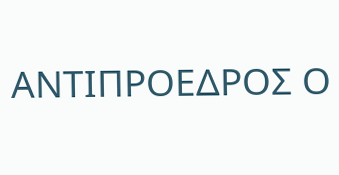ΑΝΤΙΠΡΟΕΔΡΟΣ Ο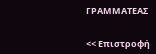ΓΡΑΜΜΑΤΕΑΣ


<< Επιστροφή